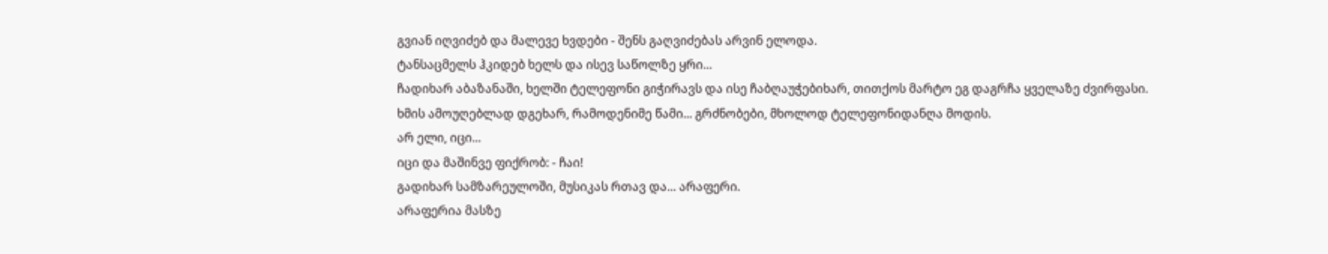გვიან იღვიძებ და მალევე ხვდები - შენს გაღვიძებას არვინ ელოდა.
ტანსაცმელს ჰკიდებ ხელს და ისევ საწოლზე ყრი...
ჩადიხარ აბაზანაში, ხელში ტელეფონი გიჭირავს და ისე ჩაბღაუჭებიხარ, თითქოს მარტო ეგ დაგრჩა ყველაზე ძვირფასი.
ხმის ამოუღებლად დგეხარ, რამოდენიმე წამი... გრძნობები, მხოლოდ ტელეფონიდანღა მოდის.
არ ელი, იცი...
იცი და მაშინვე ფიქრობ: - ჩაი!
გადიხარ სამზარეულოში, მუსიკას რთავ და... არაფერი.
არაფერია მასზე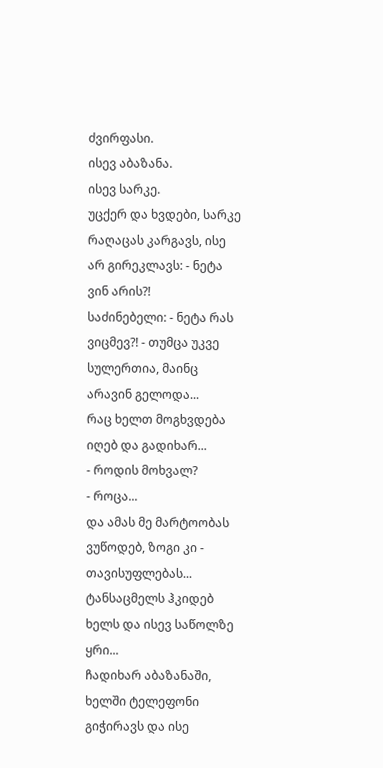ძვირფასი.
ისევ აბაზანა.
ისევ სარკე.
უცქერ და ხვდები, სარკე რაღაცას კარგავს, ისე არ გირეკლავს: - ნეტა ვინ არის?!
საძინებელი: - ნეტა რას ვიცმევ?! - თუმცა უკვე სულერთია, მაინც არავინ გელოდა...
რაც ხელთ მოგხვდება იღებ და გადიხარ...
- როდის მოხვალ?
- როცა...
და ამას მე მარტოობას ვუწოდებ, ზოგი კი - თავისუფლებას...
ტანსაცმელს ჰკიდებ ხელს და ისევ საწოლზე ყრი...
ჩადიხარ აბაზანაში, ხელში ტელეფონი გიჭირავს და ისე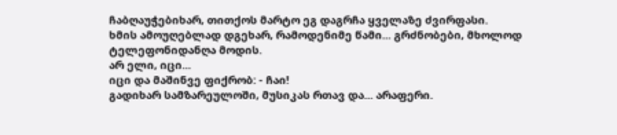ჩაბღაუჭებიხარ, თითქოს მარტო ეგ დაგრჩა ყველაზე ძვირფასი.
ხმის ამოუღებლად დგეხარ, რამოდენიმე წამი... გრძნობები, მხოლოდ ტელეფონიდანღა მოდის.
არ ელი, იცი...
იცი და მაშინვე ფიქრობ: - ჩაი!
გადიხარ სამზარეულოში, მუსიკას რთავ და... არაფერი.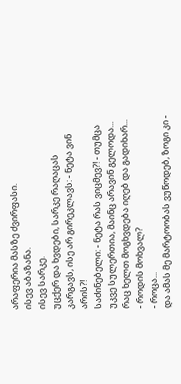არაფერია მასზე ძვირფასი.
ისევ აბაზანა.
ისევ სარკე.
უცქერ და ხვდები, სარკე რაღაცას კარგავს, ისე არ გირეკლავს: - ნეტა ვინ არის?!
საძინებელი: - ნეტა რას ვიცმევ?! - თუმცა უკვე სულერთია, მაინც არავინ გელოდა...
რაც ხელთ მოგხვდება იღებ და გადიხარ...
- როდის მოხვალ?
- როცა...
და ამას მე მარტოობას ვუწოდებ, ზოგი კი -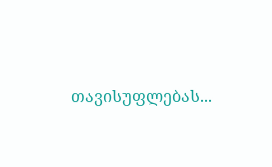თავისუფლებას...